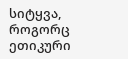სიტყვა, როგორც ეთიკური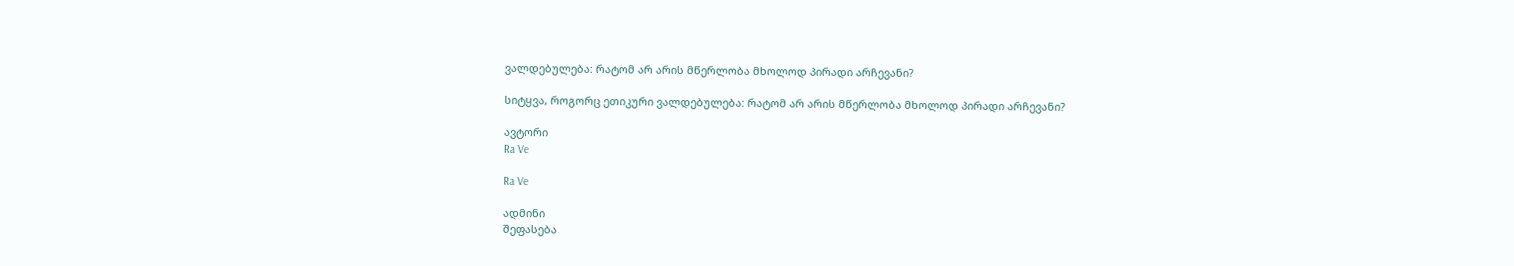ვალდებულება: რატომ არ არის მწერლობა მხოლოდ პირადი არჩევანი?

სიტყვა, როგორც ეთიკური ვალდებულება: რატომ არ არის მწერლობა მხოლოდ პირადი არჩევანი?

ავტორი
Ra Ve

Ra Ve

ადმინი
შეფასება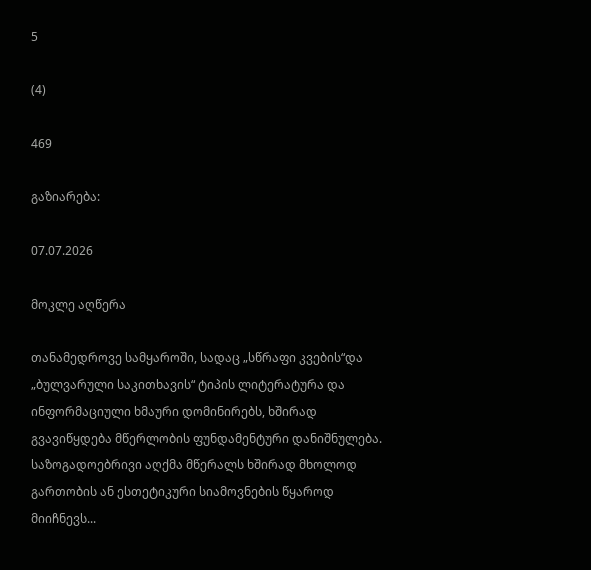5

(4)

469

გაზიარება:

07.07.2026

მოკლე აღწერა

თანამედროვე სამყაროში, სადაც „სწრაფი კვების“და „ბულვარული საკითხავის“ ტიპის ლიტერატურა და ინფორმაციული ხმაური დომინირებს, ხშირად გვავიწყდება მწერლობის ფუნდამენტური დანიშნულება. საზოგადოებრივი აღქმა მწერალს ხშირად მხოლოდ გართობის ან ესთეტიკური სიამოვნების წყაროდ მიიჩნევს...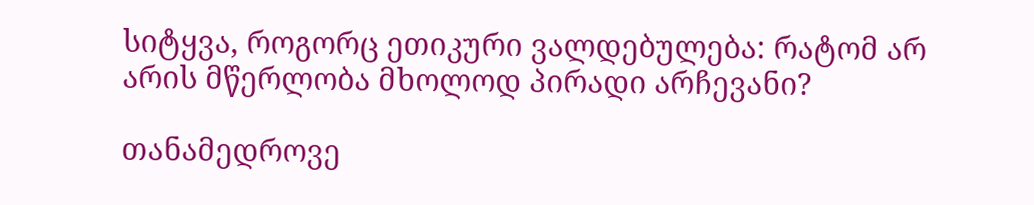სიტყვა, როგორც ეთიკური ვალდებულება: რატომ არ არის მწერლობა მხოლოდ პირადი არჩევანი?

თანამედროვე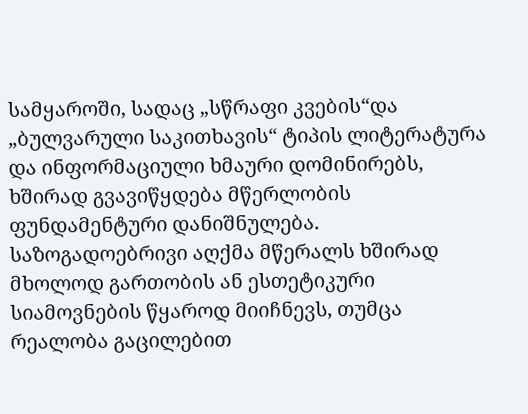სამყაროში, სადაც „სწრაფი კვების“და „ბულვარული საკითხავის“ ტიპის ლიტერატურა და ინფორმაციული ხმაური დომინირებს, ხშირად გვავიწყდება მწერლობის ფუნდამენტური დანიშნულება. საზოგადოებრივი აღქმა მწერალს ხშირად მხოლოდ გართობის ან ესთეტიკური სიამოვნების წყაროდ მიიჩნევს, თუმცა რეალობა გაცილებით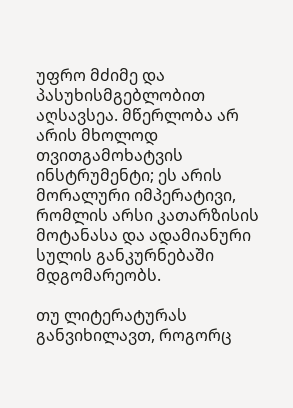უფრო მძიმე და პასუხისმგებლობით აღსავსეა. მწერლობა არ არის მხოლოდ თვითგამოხატვის ინსტრუმენტი; ეს არის მორალური იმპერატივი, რომლის არსი კათარზისის მოტანასა და ადამიანური სულის განკურნებაში მდგომარეობს.

თუ ლიტერატურას განვიხილავთ, როგორც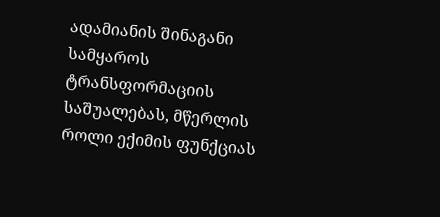ადამიანის შინაგანი სამყაროს ტრანსფორმაციის საშუალებას, მწერლის როლი ექიმის ფუნქციას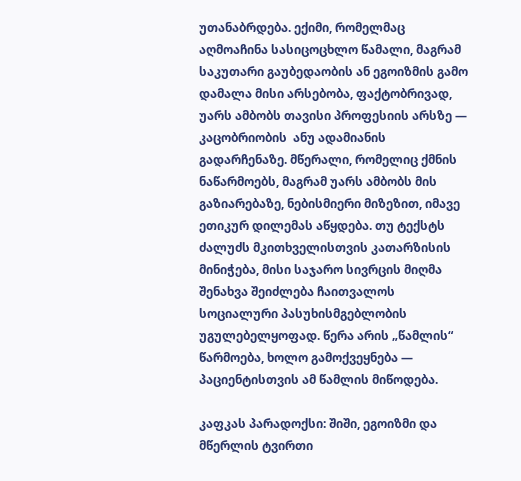უთანაბრდება. ექიმი, რომელმაც აღმოაჩინა სასიცოცხლო წამალი, მაგრამ საკუთარი გაუბედაობის ან ეგოიზმის გამო დამალა მისი არსებობა, ფაქტობრივად, უარს ამბობს თავისი პროფესიის არსზე — კაცობრიობის  ანუ ადამიანის გადარჩენაზე. მწერალი, რომელიც ქმნის ნაწარმოებს, მაგრამ უარს ამბობს მის გაზიარებაზე, ნებისმიერი მიზეზით, იმავე ეთიკურ დილემას აწყდება. თუ ტექსტს ძალუძს მკითხველისთვის კათარზისის მინიჭება, მისი საჯარო სივრცის მიღმა შენახვა შეიძლება ჩაითვალოს სოციალური პასუხისმგებლობის უგულებელყოფად. წერა არის „წამლის“ წარმოება, ხოლო გამოქვეყნება — პაციენტისთვის ამ წამლის მიწოდება.

კაფკას პარადოქსი: შიში, ეგოიზმი და მწერლის ტვირთი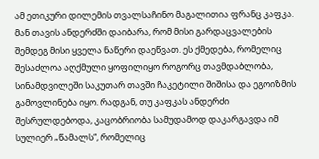ამ ეთიკური დილემის თვალსაჩინო მაგალითია ფრანც კაფკა. მან თავის ანდერძში დაიბარა, რომ მისი გარდაცვალების შემდეგ მისი ყველა ნაწერი დაეწვათ. ეს ქმედება, რომელიც შესაძლოა აღქმული ყოფილიყო როგორც თავმდაბლობა, სინამდვილეში საკუთარ თავში ჩაკეტილი შიშისა და ეგოიზმის გამოვლინება იყო. რადგან, თუ კაფკას ანდერძი შესრულდებოდა, კაცობრიობა სამუდამოდ დაკარგავდა იმ სულიერ „წამალს“, რომელიც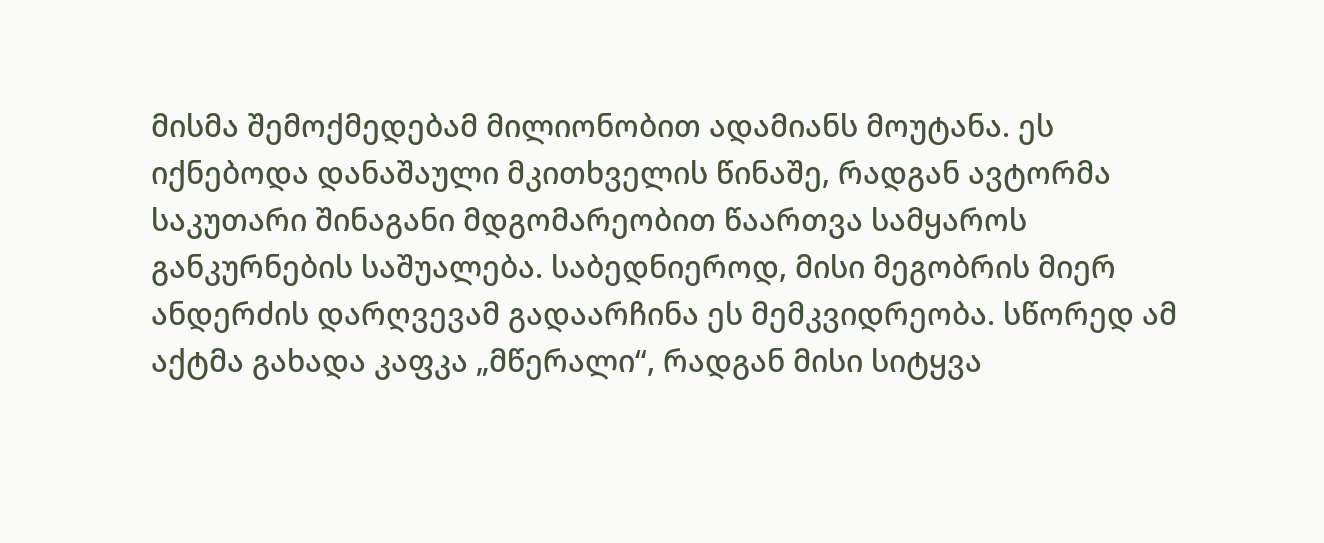მისმა შემოქმედებამ მილიონობით ადამიანს მოუტანა. ეს იქნებოდა დანაშაული მკითხველის წინაშე, რადგან ავტორმა საკუთარი შინაგანი მდგომარეობით წაართვა სამყაროს განკურნების საშუალება. საბედნიეროდ, მისი მეგობრის მიერ ანდერძის დარღვევამ გადაარჩინა ეს მემკვიდრეობა. სწორედ ამ აქტმა გახადა კაფკა „მწერალი“, რადგან მისი სიტყვა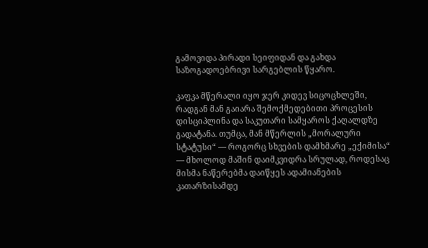გამოვიდა პირადი სეიფიდან და გახდა საზოგადოებრივი სარგებლის წყარო.

კაფკა მწერალი იყო ჯერ კიდევ სიცოცხლეში, რადგან მან გაიარა შემოქმედებითი პროცესის დისციპლინა და საკუთარი სამყაროს ქაღალდზე გადატანა. თუმცა, მან მწერლის „მორალური სტატუსი“ — როგორც სხვების დამხმარე „ექიმისა“ — მხოლოდ მაშინ დაიმკვიდრა სრულად, როდესაც მისმა ნაწერებმა დაიწყეს ადამიანების კათარზისამდე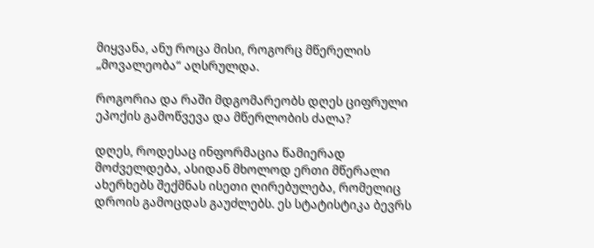მიყვანა, ანუ როცა მისი, როგორც მწერელის  „მოვალეობა“ აღსრულდა.

როგორია და რაში მდგომარეობს დღეს ციფრული ეპოქის გამოწვევა და მწერლობის ძალა?

დღეს, როდესაც ინფორმაცია წამიერად მოძველდება, ასიდან მხოლოდ ერთი მწერალი ახერხებს შექმნას ისეთი ღირებულება, რომელიც დროის გამოცდას გაუძლებს. ეს სტატისტიკა ბევრს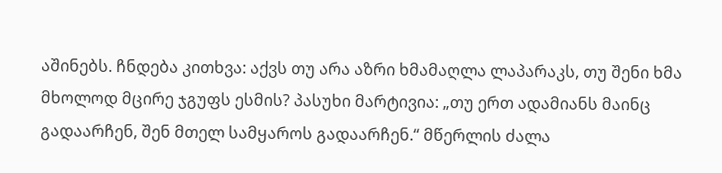აშინებს. ჩნდება კითხვა: აქვს თუ არა აზრი ხმამაღლა ლაპარაკს, თუ შენი ხმა მხოლოდ მცირე ჯგუფს ესმის? პასუხი მარტივია: „თუ ერთ ადამიანს მაინც გადაარჩენ, შენ მთელ სამყაროს გადაარჩენ.“ მწერლის ძალა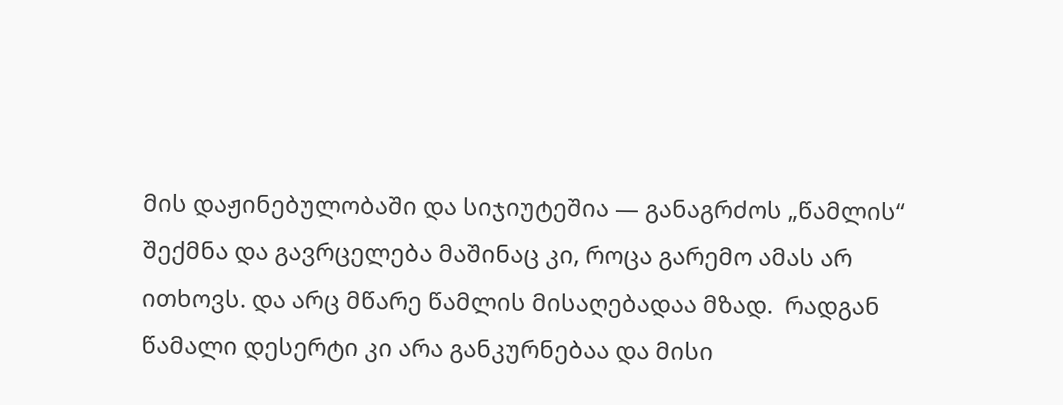მის დაჟინებულობაში და სიჯიუტეშია — განაგრძოს „წამლის“ შექმნა და გავრცელება მაშინაც კი, როცა გარემო ამას არ ითხოვს. და არც მწარე წამლის მისაღებადაა მზად.  რადგან წამალი დესერტი კი არა განკურნებაა და მისი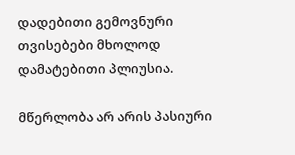დადებითი გემოვნური თვისებები მხოლოდ დამატებითი პლიუსია.

მწერლობა არ არის პასიური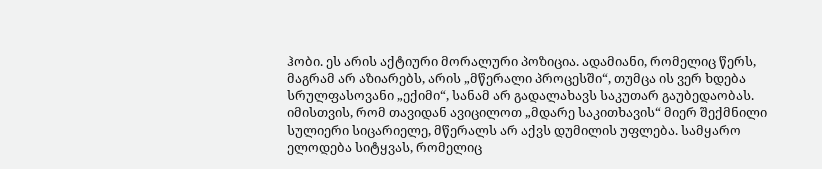ჰობი. ეს არის აქტიური მორალური პოზიცია. ადამიანი, რომელიც წერს, მაგრამ არ აზიარებს, არის „მწერალი პროცესში“, თუმცა ის ვერ ხდება სრულფასოვანი „ექიმი“, სანამ არ გადალახავს საკუთარ გაუბედაობას. იმისთვის, რომ თავიდან ავიცილოთ „მდარე საკითხავის“ მიერ შექმნილი სულიერი სიცარიელე, მწერალს არ აქვს დუმილის უფლება. სამყარო ელოდება სიტყვას, რომელიც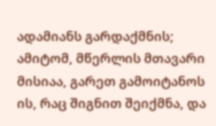ადამიანს გარდაქმნის; ამიტომ, მწერლის მთავარი მისიაა, გარეთ გამოიტანოს ის, რაც შიგნით შეიქმნა, და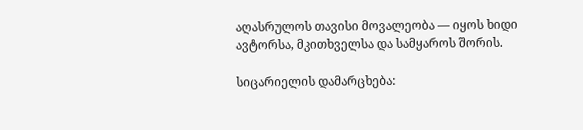აღასრულოს თავისი მოვალეობა — იყოს ხიდი ავტორსა, მკითხველსა და სამყაროს შორის.

სიცარიელის დამარცხება: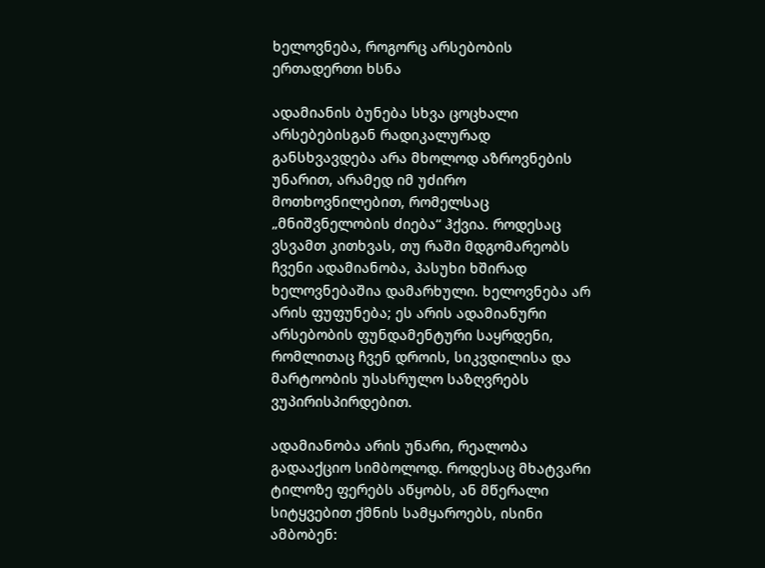ხელოვნება, როგორც არსებობის ერთადერთი ხსნა

ადამიანის ბუნება სხვა ცოცხალი არსებებისგან რადიკალურად განსხვავდება არა მხოლოდ აზროვნების უნარით, არამედ იმ უძირო მოთხოვნილებით, რომელსაც „მნიშვნელობის ძიება“ ჰქვია. როდესაც ვსვამთ კითხვას, თუ რაში მდგომარეობს ჩვენი ადამიანობა, პასუხი ხშირად ხელოვნებაშია დამარხული. ხელოვნება არ არის ფუფუნება; ეს არის ადამიანური არსებობის ფუნდამენტური საყრდენი, რომლითაც ჩვენ დროის, სიკვდილისა და მარტოობის უსასრულო საზღვრებს ვუპირისპირდებით.

ადამიანობა არის უნარი, რეალობა გადააქციო სიმბოლოდ. როდესაც მხატვარი ტილოზე ფერებს აწყობს, ან მწერალი სიტყვებით ქმნის სამყაროებს, ისინი ამბობენ: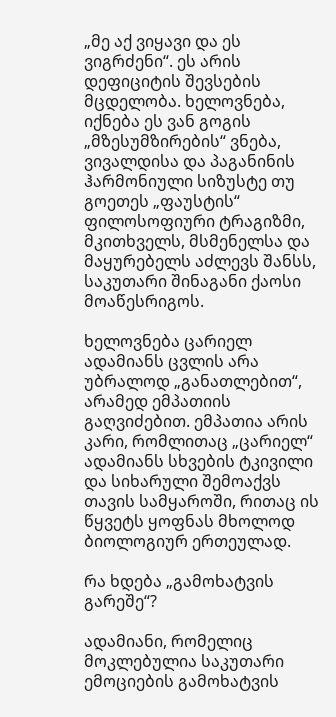„მე აქ ვიყავი და ეს ვიგრძენი“. ეს არის დეფიციტის შევსების მცდელობა. ხელოვნება, იქნება ეს ვან გოგის „მზესუმზირების“ ვნება, ვივალდისა და პაგანინის ჰარმონიული სიზუსტე თუ გოეთეს „ფაუსტის“ ფილოსოფიური ტრაგიზმი, მკითხველს, მსმენელსა და მაყურებელს აძლევს შანსს, საკუთარი შინაგანი ქაოსი მოაწესრიგოს.

ხელოვნება ცარიელ ადამიანს ცვლის არა უბრალოდ „განათლებით“, არამედ ემპათიის გაღვიძებით. ემპათია არის კარი, რომლითაც „ცარიელ“ ადამიანს სხვების ტკივილი და სიხარული შემოაქვს თავის სამყაროში, რითაც ის წყვეტს ყოფნას მხოლოდ ბიოლოგიურ ერთეულად.

რა ხდება „გამოხატვის გარეშე“?

ადამიანი, რომელიც მოკლებულია საკუთარი ემოციების გამოხატვის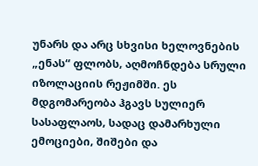უნარს და არც სხვისი ხელოვნების „ენას“ ფლობს, აღმოჩნდება სრული იზოლაციის რეჟიმში. ეს მდგომარეობა ჰგავს სულიერ სასაფლაოს, სადაც დამარხული ემოციები, შიშები და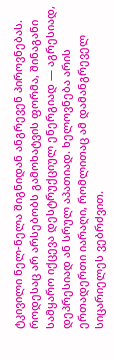ტკივილი ნელ-ნელა შიგნიდან ანგრევენ პიროვნებას. როდესაც არ არსებობს გამოხატვის ფორმა, შინაგანი სამყარო იქცევა დესტრუქციულ ენერგიად — აგრესიად, დეპრესიად ან სრულ აპათიად. ხელოვნება არის ერთადერთი იარაღი, რომლითაც ამ დამანგრეველ სიცარიელეს ვებრძვით.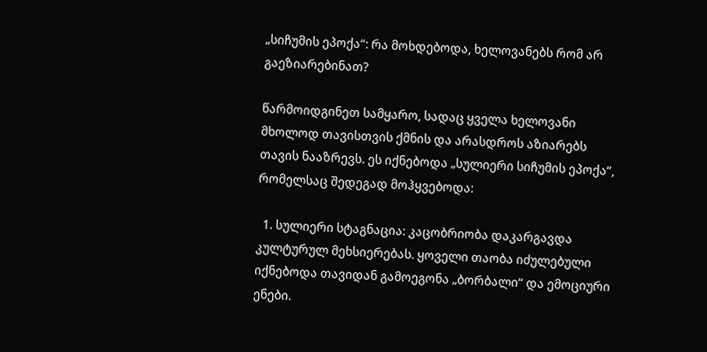„სიჩუმის ეპოქა“: რა მოხდებოდა, ხელოვანებს რომ არ გაეზიარებინათ?

წარმოიდგინეთ სამყარო, სადაც ყველა ხელოვანი მხოლოდ თავისთვის ქმნის და არასდროს აზიარებს თავის ნააზრევს. ეს იქნებოდა „სულიერი სიჩუმის ეპოქა“, რომელსაც შედეგად მოჰყვებოდა:

  1. სულიერი სტაგნაცია: კაცობრიობა დაკარგავდა კულტურულ მეხსიერებას. ყოველი თაობა იძულებული იქნებოდა თავიდან გამოეგონა „ბორბალი“ და ემოციური ენები.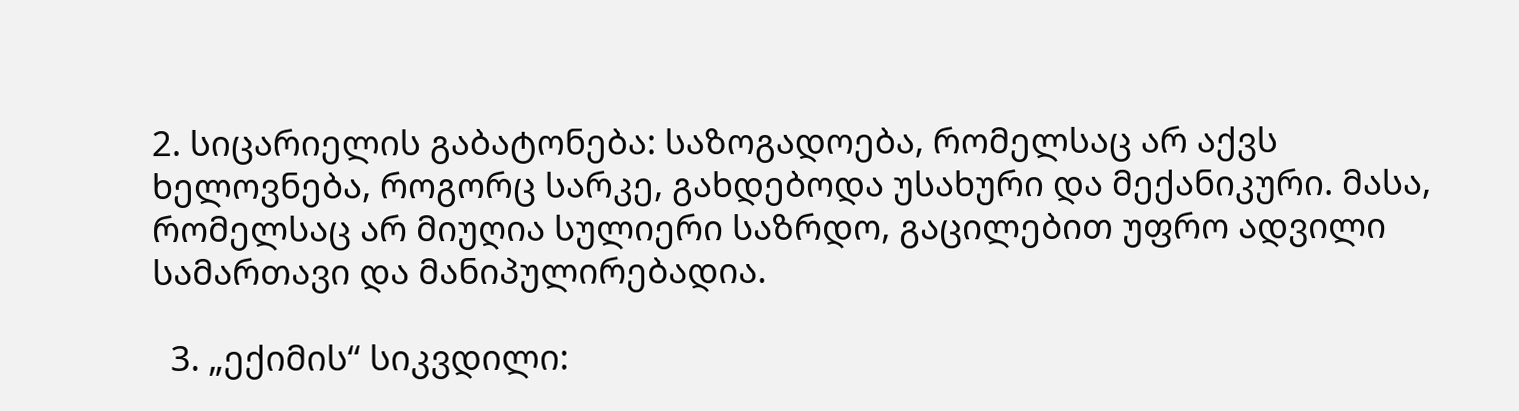2. სიცარიელის გაბატონება: საზოგადოება, რომელსაც არ აქვს ხელოვნება, როგორც სარკე, გახდებოდა უსახური და მექანიკური. მასა, რომელსაც არ მიუღია სულიერი საზრდო, გაცილებით უფრო ადვილი სამართავი და მანიპულირებადია.

  3. „ექიმის“ სიკვდილი: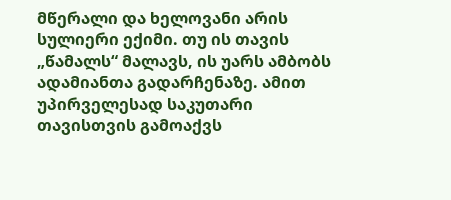მწერალი და ხელოვანი არის სულიერი ექიმი. თუ ის თავის „წამალს“ მალავს, ის უარს ამბობს ადამიანთა გადარჩენაზე. ამით უპირველესად საკუთარი თავისთვის გამოაქვს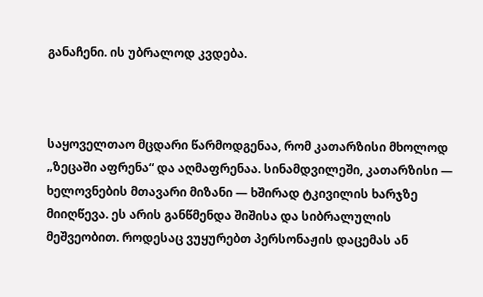განაჩენი. ის უბრალოდ კვდება.



საყოველთაო მცდარი წარმოდგენაა, რომ კათარზისი მხოლოდ „ზეცაში აფრენა“ და აღმაფრენაა. სინამდვილეში, კათარზისი — ხელოვნების მთავარი მიზანი — ხშირად ტკივილის ხარჯზე მიიღწევა. ეს არის განწმენდა შიშისა და სიბრალულის მეშვეობით. როდესაც ვუყურებთ პერსონაჟის დაცემას ან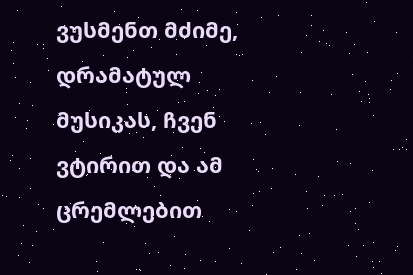ვუსმენთ მძიმე, დრამატულ მუსიკას, ჩვენ ვტირით და ამ ცრემლებით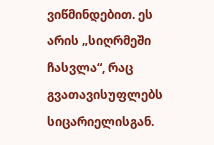ვიწმინდებით. ეს არის „სიღრმეში ჩასვლა“, რაც გვათავისუფლებს სიცარიელისგან.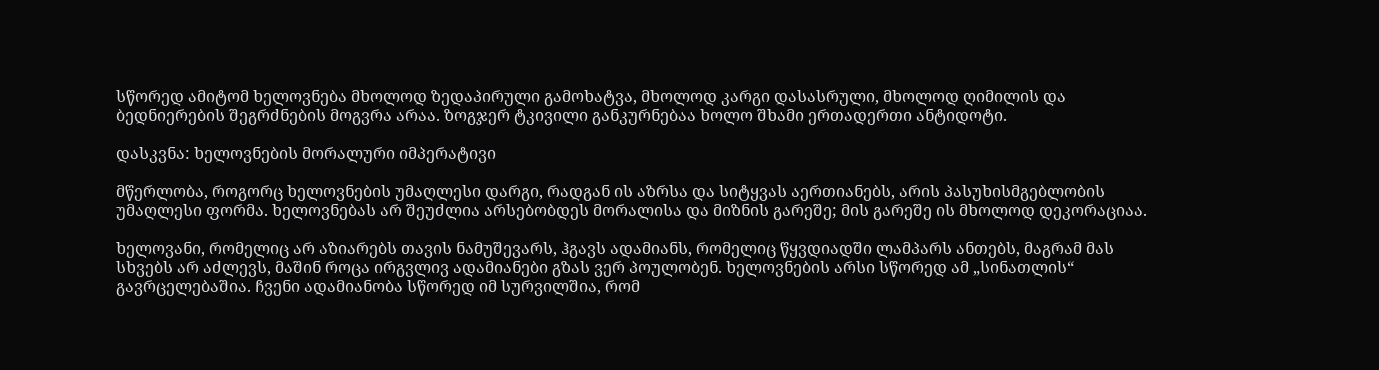სწორედ ამიტომ ხელოვნება მხოლოდ ზედაპირული გამოხატვა, მხოლოდ კარგი დასასრული, მხოლოდ ღიმილის და ბედნიერების შეგრძნების მოგვრა არაა. ზოგჯერ ტკივილი განკურნებაა ხოლო შხამი ერთადერთი ანტიდოტი.

დასკვნა: ხელოვნების მორალური იმპერატივი

მწერლობა, როგორც ხელოვნების უმაღლესი დარგი, რადგან ის აზრსა და სიტყვას აერთიანებს, არის პასუხისმგებლობის უმაღლესი ფორმა. ხელოვნებას არ შეუძლია არსებობდეს მორალისა და მიზნის გარეშე; მის გარეშე ის მხოლოდ დეკორაციაა.

ხელოვანი, რომელიც არ აზიარებს თავის ნამუშევარს, ჰგავს ადამიანს, რომელიც წყვდიადში ლამპარს ანთებს, მაგრამ მას სხვებს არ აძლევს, მაშინ როცა ირგვლივ ადამიანები გზას ვერ პოულობენ. ხელოვნების არსი სწორედ ამ „სინათლის“ გავრცელებაშია. ჩვენი ადამიანობა სწორედ იმ სურვილშია, რომ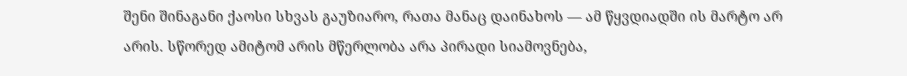შენი შინაგანი ქაოსი სხვას გაუზიარო, რათა მანაც დაინახოს — ამ წყვდიადში ის მარტო არ არის. სწორედ ამიტომ არის მწერლობა არა პირადი სიამოვნება,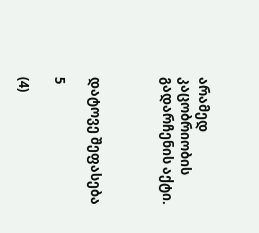არამედ კაცობრიობის გადარჩენის აქტი.



დატოვე შეფასება

5

(4)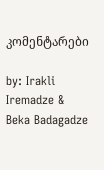კომენტარები

by: Irakli Iremadze & Beka Badagadze